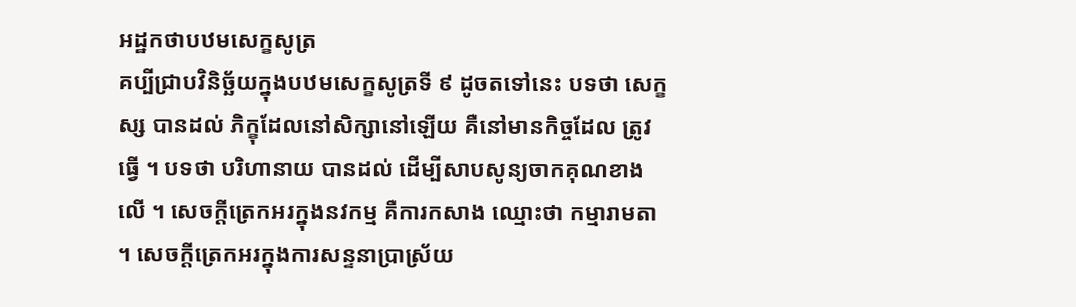អដ្ឋកថាបឋមសេក្ខសូត្រ
គប្បីជ្រាបវិនិច្ឆ័យក្នុងបឋមសេក្ខសូត្រទី ៩ ដូចតទៅនេះ បទថា សេក្ខស្ស បានដល់ ភិក្ខុដែលនៅសិក្សានៅឡើយ គឺនៅមានកិច្ចដែល ត្រូវធ្វើ ។ បទថា បរិហានាយ បានដល់ ដើម្បីសាបសូន្យចាកគុណខាងលើ ។ សេចក្តីត្រេកអរក្នុងនវកម្ម គឺការកសាង ឈ្មោះថា កម្មារាមតា ។ សេចក្តីត្រេកអរក្នុងការសន្ទនាប្រាស្រ័យ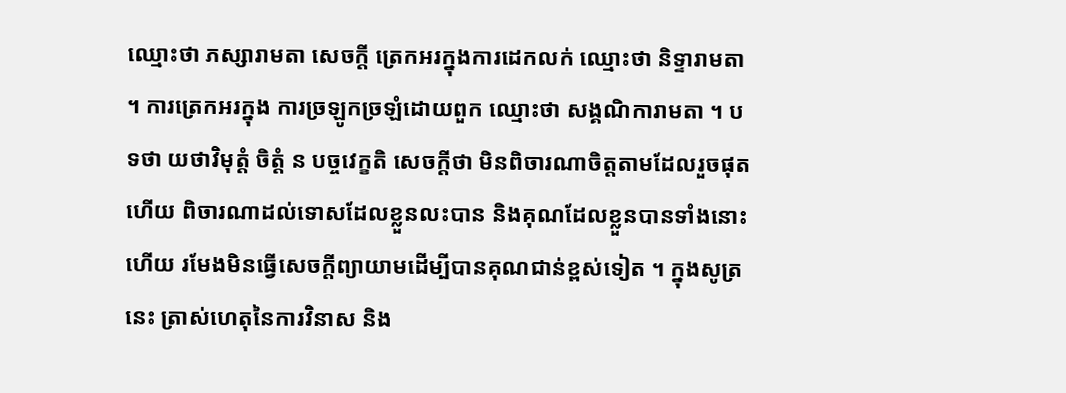ឈ្មោះថា ភស្សារាមតា សេចក្តី ត្រេកអរក្នុងការដេកលក់ ឈ្មោះថា និទ្ទារាមតា ។ ការត្រេកអរក្នុង ការច្រឡូកច្រឡំដោយពួក ឈ្មោះថា សង្គណិការាមតា ។ បទថា យថាវិមុត្តំ ចិត្តំ ន បច្ចវេក្ខតិ សេចក្តីថា មិនពិចារណាចិត្តតាមដែលរួចផុត ហើយ ពិចារណាដល់ទោសដែលខ្លួនលះបាន និងគុណដែលខ្លួនបានទាំងនោះ ហើយ រមែងមិនធ្វើសេចក្តីព្យាយាមដើម្បីបានគុណជាន់ខ្ពស់ទៀត ។ ក្នុងសូត្រ នេះ ត្រាស់ហេតុនៃការវិនាស និង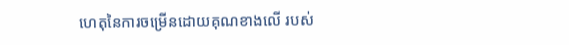ហេតុនៃការចម្រើនដោយគុណខាងលើ របស់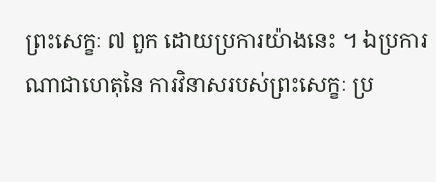ព្រះសេក្ខៈ ៧ ពួក ដោយប្រការយ៉ាងនេះ ។ ឯប្រការណាជាហេតុនៃ ការវិនាសរបស់ព្រះសេក្ខៈ ប្រ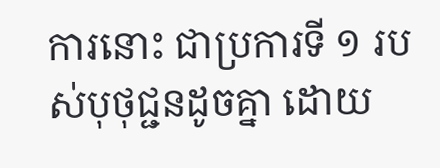ការនោះ ជាប្រការទី ១ របស់បុថុជ្ជនដូចគ្នា ដោយ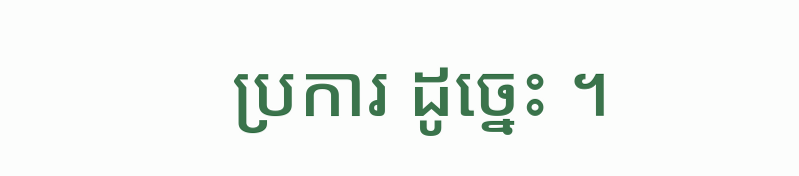ប្រការ ដូច្នេះ ។